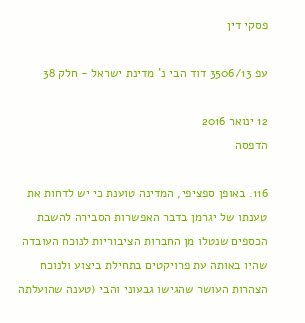פסקי דין

עפ 3506/13 דוד הבי נ' מדינת ישראל - חלק 38

12 ינואר 2016
הדפסה

116. באופן ספציפי, המדינה טוענת כי יש לדחות את טענתו של יגרמן בדבר האפשרות הסבירה להשבת הכספים שנטלו מן החברות הציבוריות לנוכח העובדה שהיו באותה עת פרויקטים בתחילת ביצוע ולנוכח הצהרות העושר שהגישו גבעוני והבי (טענה שהועלתה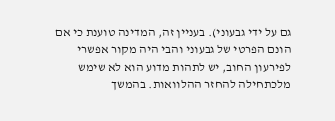גם על ידי גבעוני). בעניין זה, המדינה טוענת כי אם הונם הפרטי של גבעוני והבי היה מקור אפשרי לפירעון החוב, יש לתהות מדוע הוא לא שימש מלכתחילה להחזר ההלוואות. בהמשך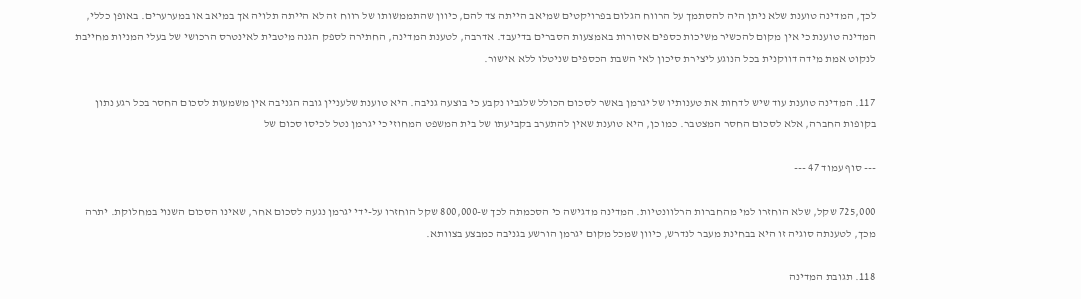לכך, המדינה טוענת שלא ניתן היה להסתמך על הרווח הגלום בפרויקטים שמיאב הייתה צד להם, כיוון שהתממשותו של רווח זה לא הייתה תלויה אך במיאב או במערערים. באופן כללי, המדינה טוענת כי אין מקום להכשיר משיכות כספים אסורות באמצעות הסברים בדיעבד. אדרבה, לטענת המדינה, החתירה לספק הגנה מיטבית לאינטרס הרכושי של בעלי המניות מחייבת לנקוט אמת מידה דווקנית בכל הנוגע ליצירת סיכון לאי השבת הכספים שניטלו ללא אישור.

117. המדינה טוענת עוד שיש לדחות את טענותיו של יגרמן באשר לסכום הכולל שלגביו נקבע כי בוצעה גניבה. היא טוענת שלעניין גובה הגניבה אין משמעות לסכום החסר בכל רגע נתון בקופות החברה, אלא לסכום החסר המצטבר. כמו כן, היא טוענת שאין להתערב בקביעתו של בית המשפט המחוזי כי יגרמן נטל לכיסו סכום של

--- סוף עמוד 47 ---

725,000 שקל, שלא הוחזרו למי מהחברות הרלוונטיות. המדינה מדגישה כי הסכמתה לכך ש-800,000 שקל הוחזרו על-ידי יגרמן נגעה לסכום אחר, שאינו הסכום השנוי במחלוקת. יתרה מכך, לטענתה סוגיה זו היא בבחינת מעבר לנדרש, כיוון שמכל מקום יגרמן הורשע בגניבה כמבצע בצוותא.

118. תגובת המדינה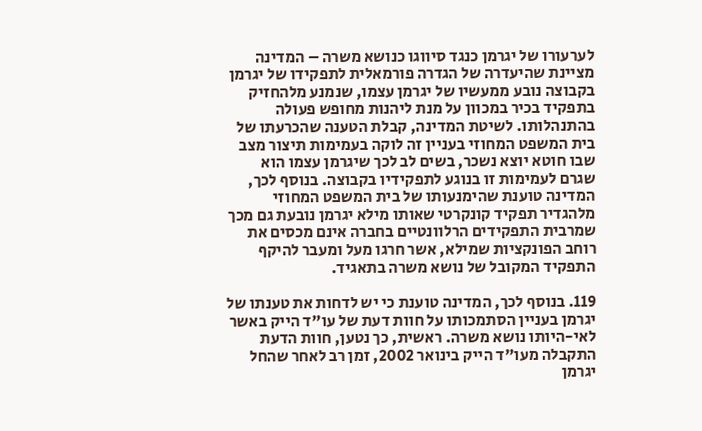לערעורו של יגרמן כנגד סיווגו כנושא משרה – המדינה מציינת שהיעדרה של הגדרה פורמאלית לתפקידו של יגרמן בקבוצה נובע ממעשיו של יגרמן עצמו, שנמנע מלהחזיק בתפקיד בכיר במכוון על מנת ליהנות מחופש פעולה בהתנהלותו. לשיטת המדינה, קבלת הטענה שהכרעתו של בית המשפט המחוזי בעניין זה לוקה בעמימות תיצור מצב שבו חוטא יוצא נשכר, בשים לב לכך שיגרמן עצמו הוא שגרם לעמימות זו בנוגע לתפקידיו בקבוצה. בנוסף לכך, המדינה טוענת שהימנעותו של בית המשפט המחוזי מלהגדיר תפקיד קונקרטי שאותו מילא יגרמן נובעת גם מכך שמרבית התפקידים הרלוונטיים בחברה אינם מכסים את רוחב הפונקציות שמילא, אשר חרגו מעל ומעבר להיקף התפקיד המקובל של נושא משרה בתאגיד.

119. בנוסף לכך, המדינה טוענת כי יש לדחות את טענתו של יגרמן בעניין הסתמכותו על חוות דעת של עו"ד הייק באשר לאי-היותו נושא משרה. ראשית, כך נטען, חוות הדעת התקבלה מעו"ד הייק בינואר 2002, זמן רב לאחר שהחל יגרמן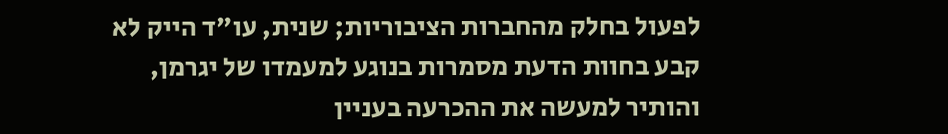לפעול בחלק מהחברות הציבוריות; שנית, עו"ד הייק לא קבע בחוות הדעת מסמרות בנוגע למעמדו של יגרמן, והותיר למעשה את ההכרעה בעניין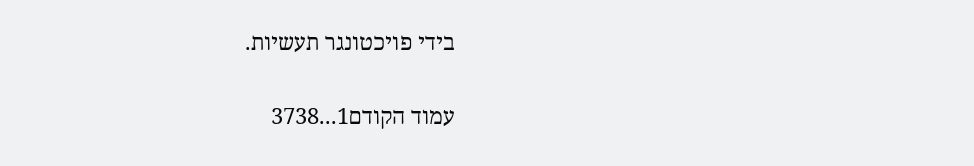בידי פויכטונגר תעשיות.

עמוד הקודם1...3738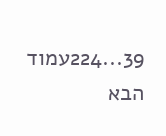39...224עמוד הבא